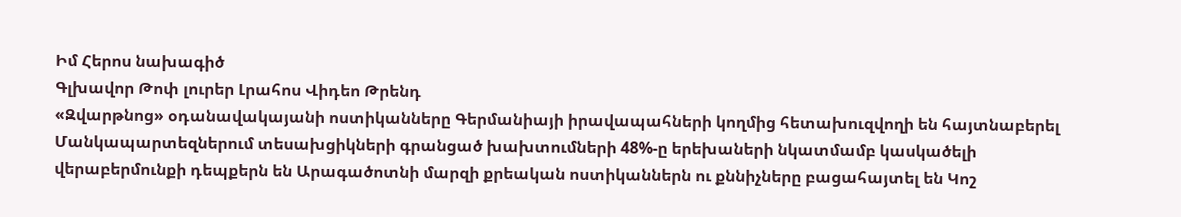Իմ Հերոս նախագիծ
Գլխավոր Թոփ լուրեր Լրահոս Վիդեո Թրենդ
«Զվարթնոց» օդանավակայանի ոստիկանները Գերմանիայի իրավապահների կողմից հետախուզվողի են հայտնաբերել Մանկապարտեզներում տեսախցիկների գրանցած խախտումների 48%-ը երեխաների նկատմամբ կասկածելի վերաբերմունքի դեպքերն են Արագածոտնի մարզի քրեական ոստիկաններն ու քննիչները բացահայտել են Կոշ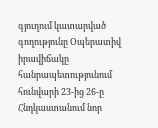գյուղում կատարված գողությունը Օպերատիվ իրավիճակը հանրապետությունում հունվարի 23-ից 26-ը Հնդկաստանում նոր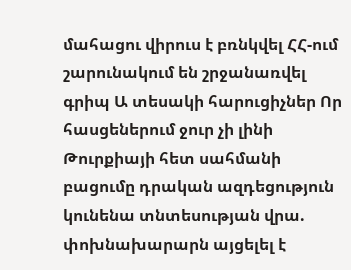մահացու վիրուս է բռնկվել ՀՀ-ում շարունակում են շրջանառվել գրիպ Ա տեսակի հարուցիչներ Որ հասցեներում ջուր չի լինի Թուրքիայի հետ սահմանի բացումը դրական ազդեցություն կունենա տնտեսության վրա. փոխնախարարն այցելել է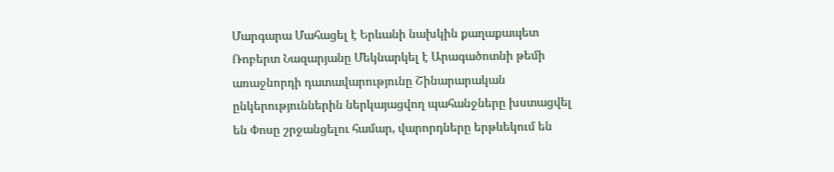Մարգարա Մահացել է Երևանի նախկին քաղաքապետ Ռոբերտ Նազարյանը Մեկնարկել է Արագածոտնի թեմի առաջնորդի դատավարությունը Շինարարական ընկերություններին ներկայացվող պահանջները խստացվել են Փոսը շրջանցելու համար, վարորդները երթևեկում են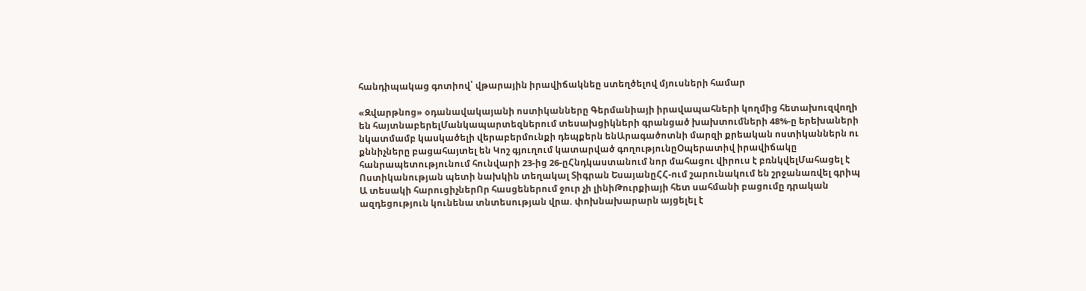հանդիպակաց գոտիով՝ վթարային իրավիճակնեը ստեղծելով մյուսների համար

«Զվարթնոց» օդանավակայանի ոստիկանները Գերմանիայի իրավապահների կողմից հետախուզվողի են հայտնաբերելՄանկապարտեզներում տեսախցիկների գրանցած խախտումների 48%-ը երեխաների նկատմամբ կասկածելի վերաբերմունքի դեպքերն ենԱրագածոտնի մարզի քրեական ոստիկաններն ու քննիչները բացահայտել են Կոշ գյուղում կատարված գողությունըՕպերատիվ իրավիճակը հանրապետությունում հունվարի 23-ից 26-ըՀնդկաստանում նոր մահացու վիրուս է բռնկվելՄահացել է Ոստիկանության պետի նախկին տեղակալ Տիգրան ԵսայանըՀՀ-ում շարունակում են շրջանառվել գրիպ Ա տեսակի հարուցիչներՈր հասցեներում ջուր չի լինիԹուրքիայի հետ սահմանի բացումը դրական ազդեցություն կունենա տնտեսության վրա. փոխնախարարն այցելել է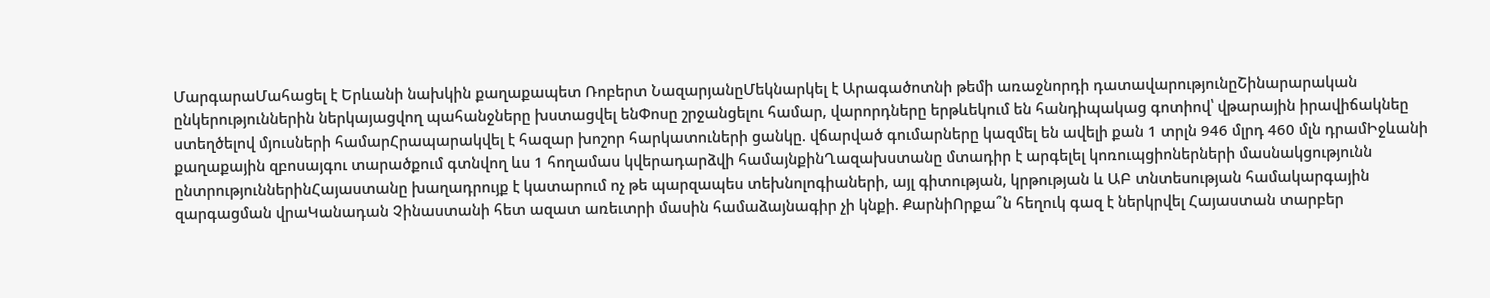ՄարգարաՄահացել է Երևանի նախկին քաղաքապետ Ռոբերտ ՆազարյանըՄեկնարկել է Արագածոտնի թեմի առաջնորդի դատավարությունըՇինարարական ընկերություններին ներկայացվող պահանջները խստացվել ենՓոսը շրջանցելու համար, վարորդները երթևեկում են հանդիպակաց գոտիով՝ վթարային իրավիճակնեը ստեղծելով մյուսների համարՀրապարակվել է հազար խոշոր հարկատուների ցանկը. վճարված գումարները կազմել են ավելի քան 1 տրլն 946 մլրդ 460 մլն դրամԻջևանի քաղաքային զբոսայգու տարածքում գտնվող ևս 1 հողամաս կվերադարձվի համայնքինՂազախստանը մտադիր է արգելել կոռուպցիոներների մասնակցությունն ընտրություններինՀայաստանը խաղադրույք է կատարում ոչ թե պարզապես տեխնոլոգիաների, այլ գիտության, կրթության և ԱԲ տնտեսության համակարգային զարգացման վրաԿանադան Չինաստանի հետ ազատ առեւտրի մասին համաձայնագիր չի կնքի. ՔարնիՈրքա՞ն հեղուկ գազ է ներկրվել Հայաստան տարբեր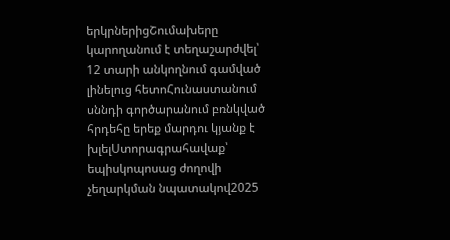երկրներիցՇումախերը կարողանում է տեղաշարժվել՝ 12 տարի անկողնում գամված լինելուց հետոՀունաստանում սննդի գործարանում բռնկված հրդեհը երեք մարդու կյանք է խլելՍտորագրահավաք՝ եպիսկոպոսաց ժողովի չեղարկման նպատակով2025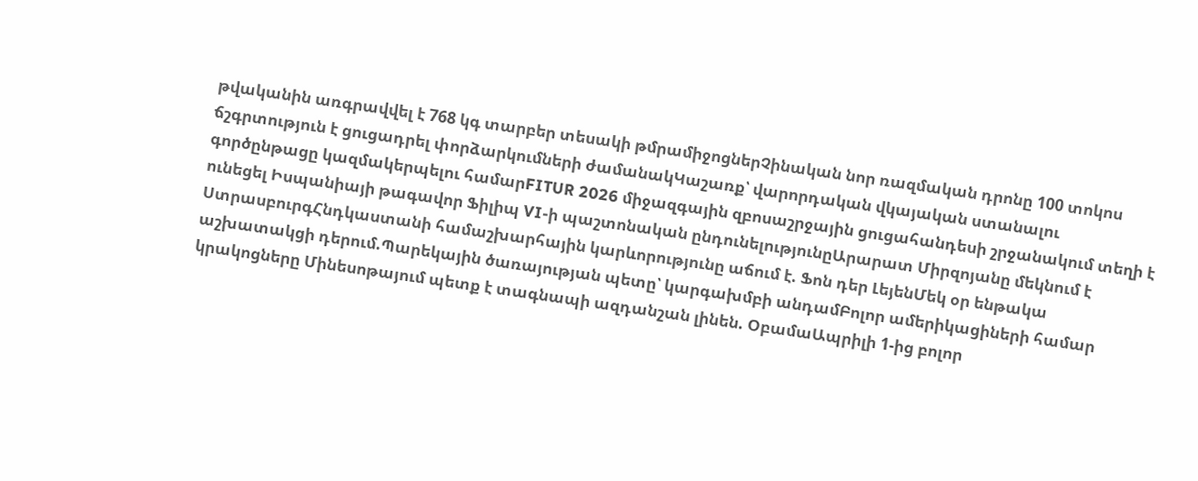թվականին առգրավվել է 768 կգ տարբեր տեսակի թմրամիջոցներՉինական նոր ռազմական դրոնը 100 տոկոս ճշգրտություն է ցուցադրել փորձարկումների ժամանակԿաշառք՝ վարորդական վկայական ստանալու գործընթացը կազմակերպելու համարFITUR 2026 միջազգային զբոսաշրջային ցուցահանդեսի շրջանակում տեղի է ունեցել Իսպանիայի թագավոր Ֆիլիպ VI-ի պաշտոնական ընդունելությունըԱրարատ Միրզոյանը մեկնում է ՍտրասբուրգՀնդկաստանի համաշխարհային կարևորությունը աճում է. Ֆոն դեր ԼեյենՄեկ օր ենթակա աշխատակցի դերում.Պարեկային ծառայության պետը՝ կարգախմբի անդամԲոլոր ամերիկացիների համար կրակոցները Մինեսոթայում պետք է տագնապի ազդանշան լինեն. ՕբամաԱպրիլի 1-ից բոլոր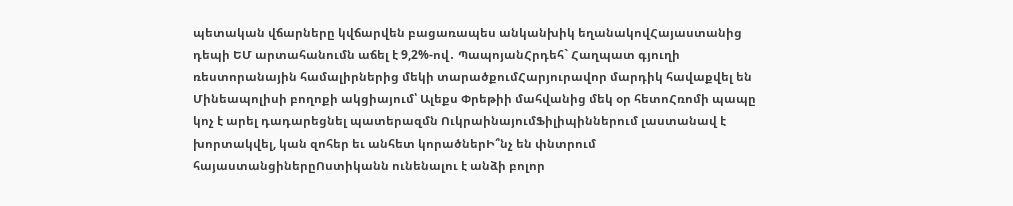պետական վճարները կվճարվեն բացառապես անկանխիկ եղանակովՀայաստանից դեպի ԵՄ արտահանումն աճել է 9,2%-ով․ ՊապոյանՀրդեհ` Հաղպատ գյուղի ռեստորանային համալիրներից մեկի տարածքումՀարյուրավոր մարդիկ հավաքվել են Մինեապոլիսի բողոքի ակցիայում՝ Ալեքս Փրեթիի մահվանից մեկ օր հետոՀռոմի պապը կոչ է արել դադարեցնել պատերազմն ՈւկրաինայումՖիլիպիններում լաստանավ է խորտակվել, կան զոհեր եւ անհետ կորածներԻ՞նչ են փնտրում հայաստանցիներըՈստիկանն ունենալու է անձի բոլոր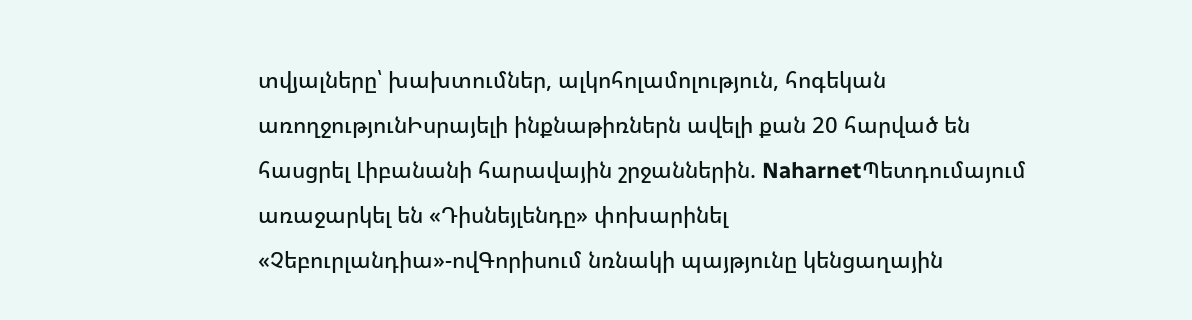տվյալները՝ խախտումներ, ալկոհոլամոլություն, հոգեկան առողջությունԻսրայելի ինքնաթիռներն ավելի քան 20 հարված են հասցրել Լիբանանի հարավային շրջաններին. NaharnetՊետդումայում առաջարկել են «Դիսնեյլենդը» փոխարինել «Չեբուրլանդիա»-ովԳորիսում նռնակի պայթյունը կենցաղային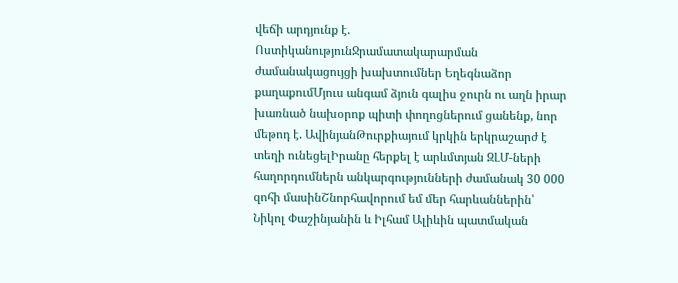վեճի արդյունք է. ՈստիկանությունՋրամատակարարման ժամանակացույցի խախտումներ Եղեգնաձոր քաղաքումՄյուս անգամ ձյուն գալիս ջուրն ու աղն իրար խառնած նախօրոք պիտի փողոցներում ցանենք, նոր մեթոդ է. ԱվինյանԹուրքիայում կրկին երկրաշարժ է տեղի ունեցելԻրանը հերքել է արևմտյան ԶԼՄ-ների հաղորդումներն անկարգությունների ժամանակ 30 000 զոհի մասինՇնորհավորում եմ մեր հարևաններին՝ Նիկոլ Փաշինյանին և Իլհամ Ալիևին պատմական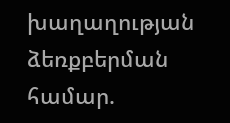խաղաղության ձեռքբերման համար.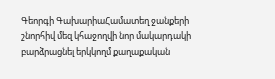Գեորգի ԳախարիաՀամատեղ ջանքերի շնորհիվ մեզ կհաջողվի նոր մակարդակի բարձրացնել երկկողմ քաղաքական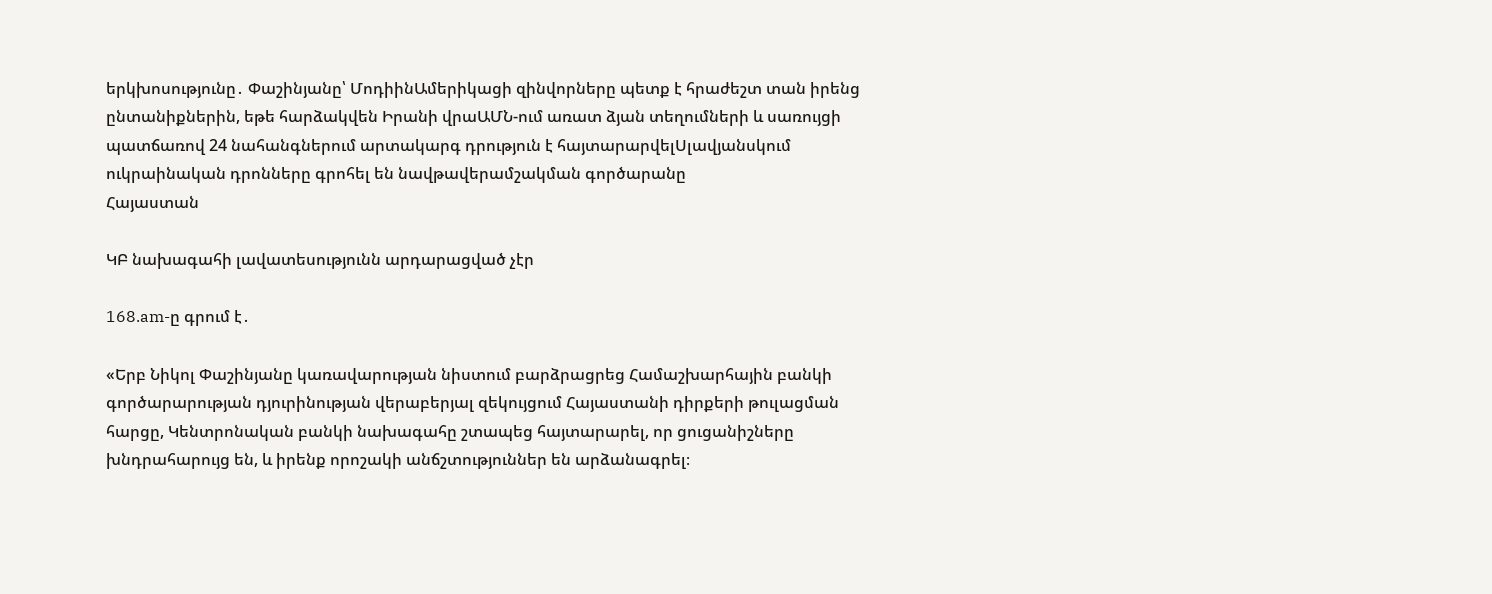երկխոսությունը․ Փաշինյանը՝ ՄոդիինԱմերիկացի զինվորները պետք է հրաժեշտ տան իրենց ընտանիքներին, եթե հարձակվեն Իրանի վրաԱՄՆ-ում առատ ձյան տեղումների և սառույցի պատճառով 24 նահանգներում արտակարգ դրություն է հայտարարվելՍլավյանսկում ուկրաինական դրոնները գրոհել են նավթավերամշակման գործարանը
Հայաստան

ԿԲ նախագահի լավատեսությունն արդարացված չէր

168.am-ը գրում է․

«Երբ Նիկոլ Փաշինյանը կառավարության նիստում բարձրացրեց Համաշխարհային բանկի գործարարության դյուրինության վերաբերյալ զեկույցում Հայաստանի դիրքերի թուլացման հարցը, Կենտրոնական բանկի նախագահը շտապեց հայտարարել, որ ցուցանիշները խնդրահարույց են, և իրենք որոշակի անճշտություններ են արձանագրել։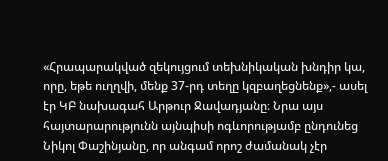«Հրապարակված զեկույցում տեխնիկական խնդիր կա, որը, եթե ուղղվի, մենք 37-րդ տեղը կզբաղեցնենք»,- ասել էր ԿԲ նախագահ Արթուր Ջավադյանը։ Նրա այս հայտարարությունն այնպիսի ոգևորությամբ ընդունեց Նիկոլ Փաշինյանը, որ անգամ որոշ ժամանակ չէր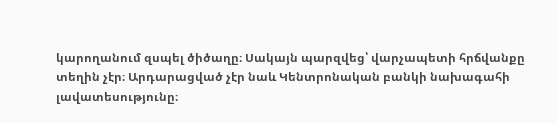կարողանում զսպել ծիծաղը։ Սակայն պարզվեց՝ վարչապետի հրճվանքը տեղին չէր։ Արդարացված չէր նաև Կենտրոնական բանկի նախագահի լավատեսությունը։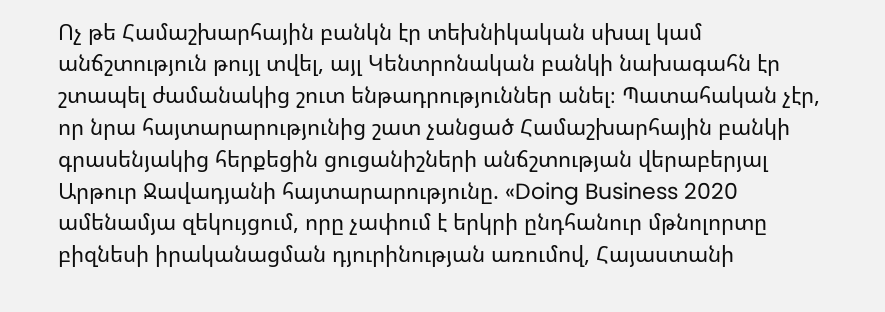Ոչ թե Համաշխարհային բանկն էր տեխնիկական սխալ կամ անճշտություն թույլ տվել, այլ Կենտրոնական բանկի նախագահն էր շտապել ժամանակից շուտ ենթադրություններ անել։ Պատահական չէր, որ նրա հայտարարությունից շատ չանցած Համաշխարհային բանկի գրասենյակից հերքեցին ցուցանիշների անճշտության վերաբերյալ Արթուր Ջավադյանի հայտարարությունը. «Doing Business 2020 ամենամյա զեկույցում, որը չափում է երկրի ընդհանուր մթնոլորտը բիզնեսի իրականացման դյուրինության առումով, Հայաստանի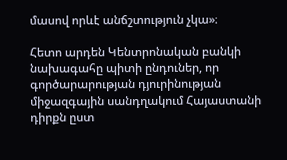մասով որևէ անճշտություն չկա»։

Հետո արդեն Կենտրոնական բանկի նախագահը պիտի ընդուներ, որ գործարարության դյուրինության միջազգային սանդղակում Հայաստանի դիրքն ըստ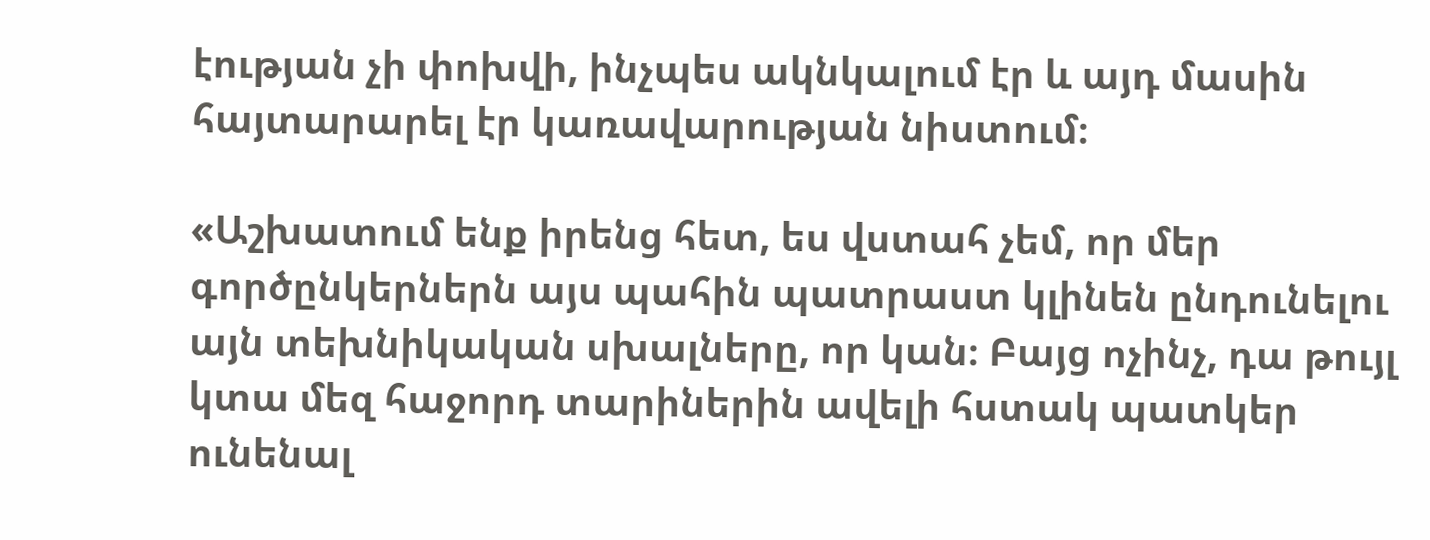էության չի փոխվի, ինչպես ակնկալում էր և այդ մասին հայտարարել էր կառավարության նիստում։

«Աշխատում ենք իրենց հետ, ես վստահ չեմ, որ մեր գործընկերներն այս պահին պատրաստ կլինեն ընդունելու այն տեխնիկական սխալները, որ կան։ Բայց ոչինչ, դա թույլ կտա մեզ հաջորդ տարիներին ավելի հստակ պատկեր ունենալ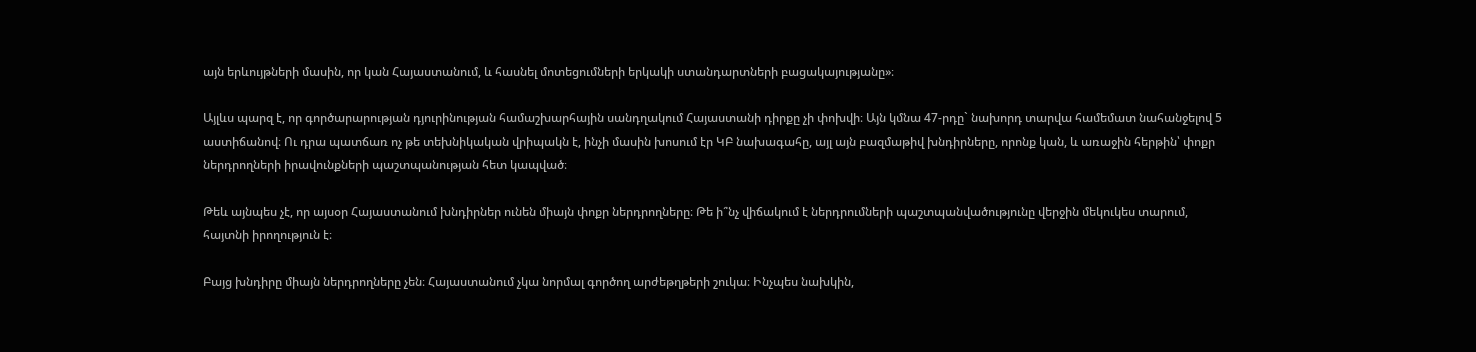այն երևույթների մասին, որ կան Հայաստանում, և հասնել մոտեցումների երկակի ստանդարտների բացակայությանը»։

Այլևս պարզ է, որ գործարարության դյուրինության համաշխարհային սանդղակում Հայաստանի դիրքը չի փոխվի։ Այն կմնա 47-րդը` նախորդ տարվա համեմատ նահանջելով 5 աստիճանով։ Ու դրա պատճառ ոչ թե տեխնիկական վրիպակն է, ինչի մասին խոսում էր ԿԲ նախագահը, այլ այն բազմաթիվ խնդիրները, որոնք կան, և առաջին հերթին՝ փոքր ներդրողների իրավունքների պաշտպանության հետ կապված։

Թեև այնպես չէ, որ այսօր Հայաստանում խնդիրներ ունեն միայն փոքր ներդրողները։ Թե ի՞նչ վիճակում է ներդրումների պաշտպանվածությունը վերջին մեկուկես տարում, հայտնի իրողություն է։

Բայց խնդիրը միայն ներդրողները չեն։ Հայաստանում չկա նորմալ գործող արժեթղթերի շուկա։ Ինչպես նախկին,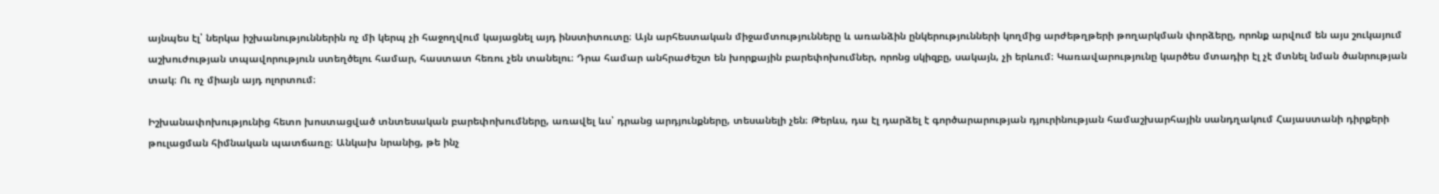այնպես էլ՝ ներկա իշխանություններին ոչ մի կերպ չի հաջողվում կայացնել այդ ինստիտուտը։ Այն արհեստական միջամտությունները և առանձին ընկերությունների կողմից արժեթղթերի թողարկման փորձերը, որոնք արվում են այս շուկայում աշխուժության տպավորություն ստեղծելու համար, հաստատ հեռու չեն տանելու։ Դրա համար անհրաժեշտ են խորքային բարեփոխումներ, որոնց սկիզբը, սակայն, չի երևում։ Կառավարությունը կարծես մտադիր էլ չէ մտնել նման ծանրության տակ։ Ու ոչ միայն այդ ոլորտում։

Իշխանափոխությունից հետո խոստացված տնտեսական բարեփոխումները, առավել ևս՝ դրանց արդյունքները, տեսանելի չեն։ Թերևս, դա էլ դարձել է գործարարության դյուրինության համաշխարհային սանդղակում Հայաստանի դիրքերի թուլացման հիմնական պատճառը։ Անկախ նրանից, թե ինչ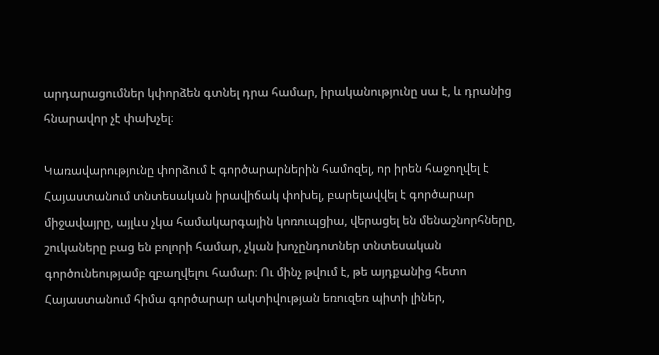արդարացումներ կփորձեն գտնել դրա համար, իրականությունը սա է, և դրանից հնարավոր չէ փախչել։

Կառավարությունը փորձում է գործարարներին համոզել, որ իրեն հաջողվել է Հայաստանում տնտեսական իրավիճակ փոխել, բարելավվել է գործարար միջավայրը, այլևս չկա համակարգային կոռուպցիա, վերացել են մենաշնորհները, շուկաները բաց են բոլորի համար, չկան խոչընդոտներ տնտեսական գործունեությամբ զբաղվելու համար։ Ու մինչ թվում է, թե այդքանից հետո Հայաստանում հիմա գործարար ակտիվության եռուզեռ պիտի լիներ,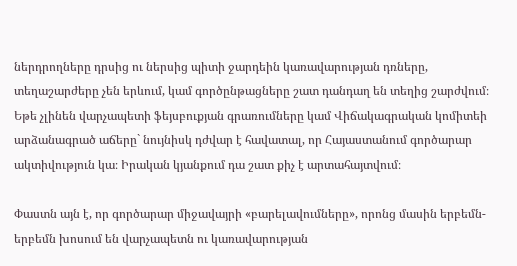ներդրողները դրսից ու ներսից պիտի ջարդեին կառավարության դռները, տեղաշարժերը չեն երևում, կամ գործընթացները շատ դանդաղ են տեղից շարժվում։ Եթե չլինեն վարչապետի ֆեյսբուքյան գրառումները կամ Վիճակագրական կոմիտեի արձանագրած աճերը` նույնիսկ դժվար է հավատալ, որ Հայաստանում գործարար ակտիվություն կա։ Իրական կյանքում դա շատ քիչ է արտահայտվում։

Փաստն այն է, որ գործարար միջավայրի «բարելավումները», որոնց մասին երբեմն-երբեմն խոսում են վարչապետն ու կառավարության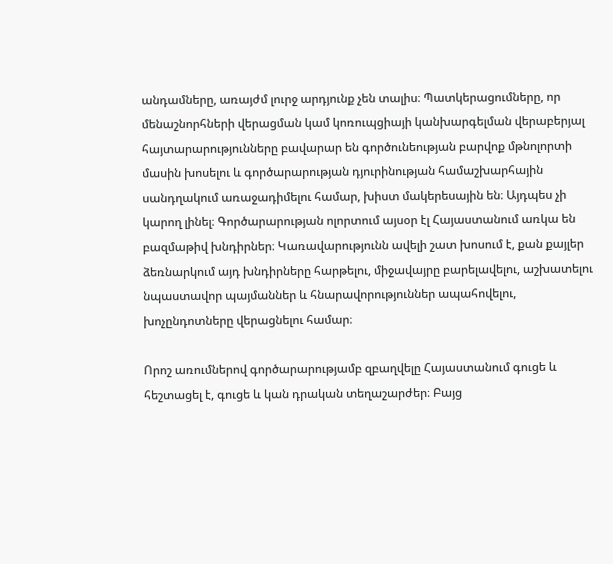անդամները, առայժմ լուրջ արդյունք չեն տալիս։ Պատկերացումները, որ մենաշնորհների վերացման կամ կոռուպցիայի կանխարգելման վերաբերյալ հայտարարությունները բավարար են գործունեության բարվոք մթնոլորտի մասին խոսելու և գործարարության դյուրինության համաշխարհային սանդղակում առաջադիմելու համար, խիստ մակերեսային են։ Այդպես չի կարող լինել։ Գործարարության ոլորտում այսօր էլ Հայաստանում առկա են բազմաթիվ խնդիրներ։ Կառավարությունն ավելի շատ խոսում է, քան քայլեր ձեռնարկում այդ խնդիրները հարթելու, միջավայրը բարելավելու, աշխատելու նպաստավոր պայմաններ և հնարավորություններ ապահովելու, խոչընդոտները վերացնելու համար։

Որոշ առումներով գործարարությամբ զբաղվելը Հայաստանում գուցե և հեշտացել է, գուցե և կան դրական տեղաշարժեր։ Բայց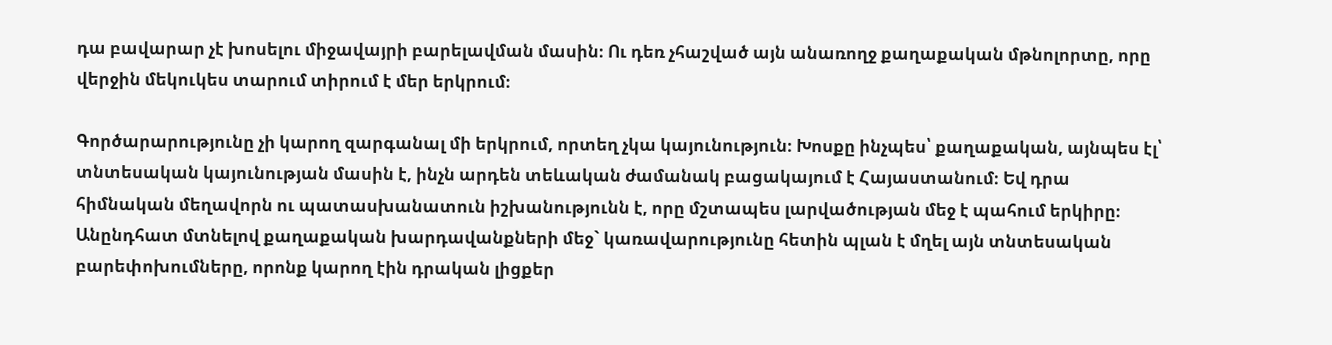դա բավարար չէ խոսելու միջավայրի բարելավման մասին։ Ու դեռ չհաշված այն անառողջ քաղաքական մթնոլորտը, որը վերջին մեկուկես տարում տիրում է մեր երկրում։

Գործարարությունը չի կարող զարգանալ մի երկրում, որտեղ չկա կայունություն։ Խոսքը ինչպես՝ քաղաքական, այնպես էլ՝ տնտեսական կայունության մասին է, ինչն արդեն տեևական ժամանակ բացակայում է Հայաստանում։ Եվ դրա հիմնական մեղավորն ու պատասխանատուն իշխանությունն է, որը մշտապես լարվածության մեջ է պահում երկիրը։ Անընդհատ մտնելով քաղաքական խարդավանքների մեջ` կառավարությունը հետին պլան է մղել այն տնտեսական բարեփոխումները, որոնք կարող էին դրական լիցքեր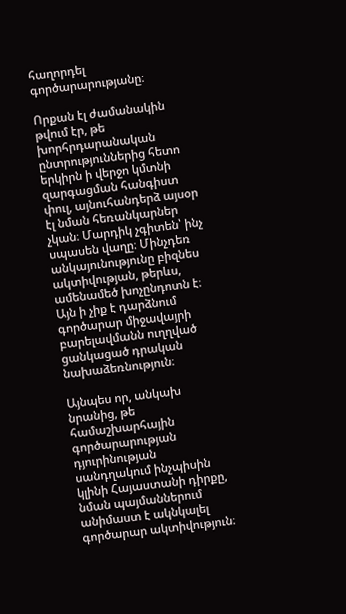հաղորդել գործարարությանը։

Որքան էլ ժամանակին թվում էր, թե խորհրդարանական ընտրություններից հետո երկիրն ի վերջո կմտնի զարգացման հանգիստ փուլ, այնուհանդերձ այսօր էլ նման հեռանկարներ չկան։ Մարդիկ չգիտեն՝ ինչ սպասեն վաղը։ Մինչդեռ անկայունությունը բիզնես ակտիվության, թերևս, ամենամեծ խոչընդոտն է։ Այն ի չիք է դարձնում գործարար միջավայրի բարելավմանն ուղղված ցանկացած դրական նախաձեռնություն։

Այնպես որ, անկախ նրանից, թե համաշխարհային գործարարության դյուրինության սանդղակում ինչպիսին կլինի Հայաստանի դիրքը, նման պայմաններում անիմաստ է ակնկալել գործարար ակտիվություն։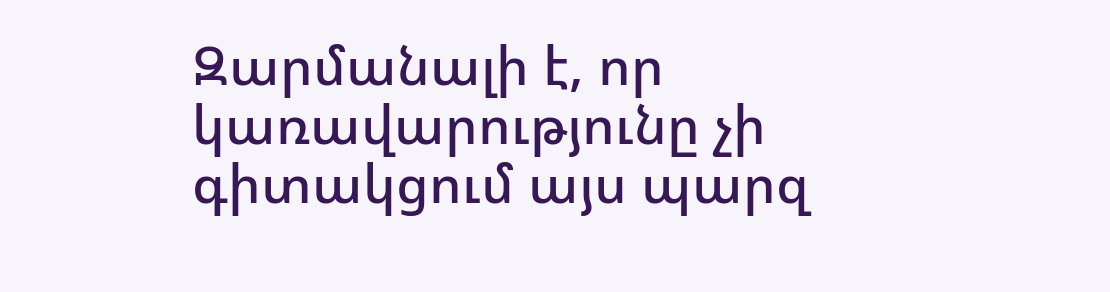Զարմանալի է, որ կառավարությունը չի գիտակցում այս պարզ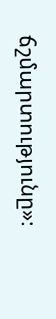ճշմարտությունը»։